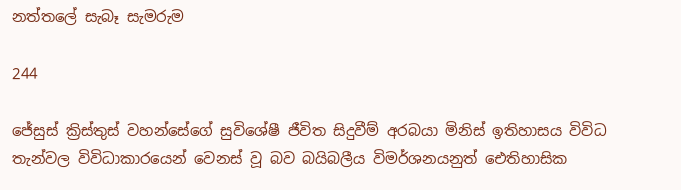නත්තලේ සැබෑ සැමරුම

244

ජේසුස් ක්‍රිස්තුස් වහන්සේගේ සුවිශේෂී ජීවිත සිදුවීම් අරබයා මිනිස් ඉතිහාසය විවිධ තැන්වල විවිධාකාරයෙන් වෙනස් වූ බව බයිබලීය විමර්ශනයනුත් ඓතිහාසික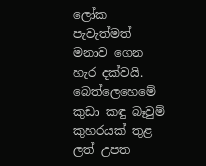ලෝක පැවැත්මත් මනාව ගෙන හැර දක්වයි. බෙත්ලෙහෙමේ කුඩා කඳු බෑවුම් කුහරයක් තුළ ලත් උපත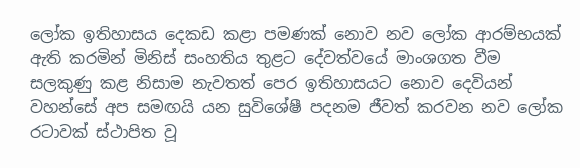ලෝක ඉතිහාසය දෙකඩ කළා පමණක් නොව නව ලෝක ආරම්භයක් ඇති කරමින් මිනිස් සංහතිය තුළට දේවත්වයේ මාංශගත වීම සලකුණු කළ නිසාම නැවතත් පෙර ඉතිහාසයට නොව දෙවියන් වහන්සේ අප සමඟයි යන සුවිශේෂී පදනම ජීවත් කරවන නව ලෝක රටාවක් ස්ථාපිත වූ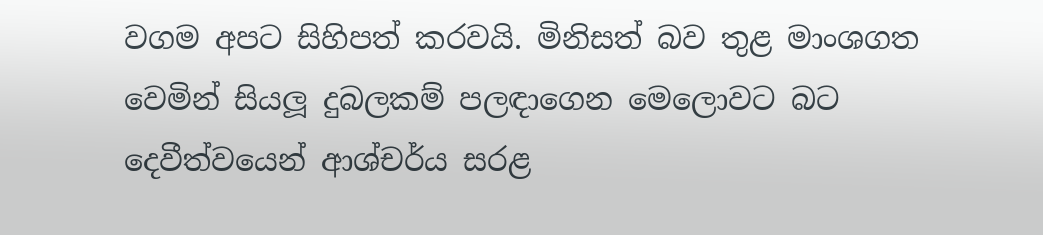වගම අපට සිහිපත් කරවයි. මිනිසත් බව තුළ මාංශගත වෙමින් සියලූ දුබලකම් පලඳාගෙන මෙලොවට බට දෙවීත්වයෙන් ආශ්චර්ය සරළ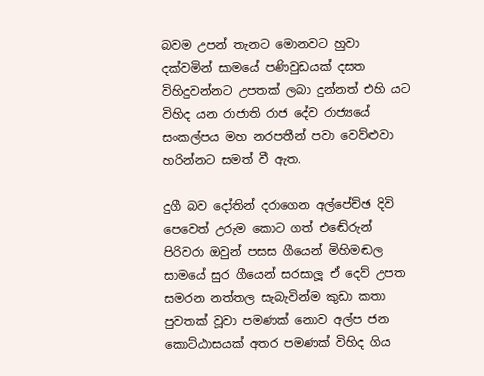බවම උපන් තැනට මොනවට හුවා දක්වමින් සාමයේ පණිවුඩයක් දසත විහිදුවන්නට උපතක් ලබා දුන්නත් එහි යට විහිද යන රාජාති රාජ දේව රාජ්‍යයේ සංකල්පය මහ නරපතීන් පවා වෙව්ළුවා හරින්නට සමත් වී ඇත.

දුගී බව දෝතින් දරාගෙන අල්පේච්ඡ දිවි පෙවෙත් උරුම කොට ගත් එඬේරුන් පිරිවරා ඔවුන් පසස ගීයෙන් මිහිමඬල සාමයේ සුර ගීයෙන් සරසාලූ ඒ දෙව් උපත සමරන නත්තල සැබැවින්ම කුඩා කතා පුවතක් වූවා පමණක් නොව අල්ප ජන කොට්ඨාසයක් අතර පමණක් විහිද ගිය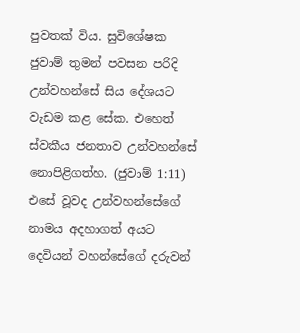පුවතක් විය. සුවිශේෂක ජුවාම් තුමන් පවසන පරිදි උන්වහන්සේ සිය දේශයට වැඩම කළ සේක. එහෙත් ස්වකීය ජනතාව උන්වහන්සේ නොපිළිගත්හ. (ජුවාම් 1:11) එසේ වූවද උන්වහන්සේගේ නාමය අදහාගත් අයට දෙවියන් වහන්සේගේ දරුවන්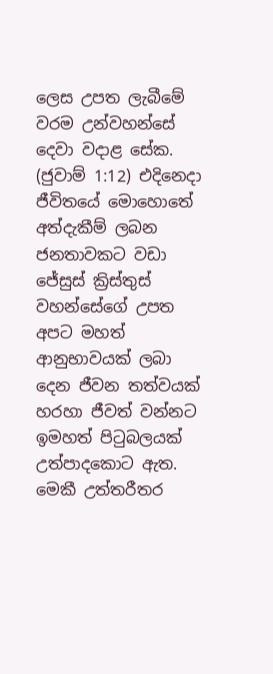ලෙස උපත ලැබීමේ වරම උන්වහන්සේ දෙවා වදාළ සේක. (ජුවාම් 1:12) එදිනෙදා ජීවිතයේ මොහොතේ අත්දැකීම් ලබන ජනතාවකට වඩා ජේසුස් ක්‍රිස්තුස් වහන්සේගේ උපත අපට මහත් ආනුභාවයක් ලබා දෙන ජීවන තත්වයක් හරහා ජීවත් වන්නට ඉමහත් පිටුබලයක් උත්පාදකොට ඇත. මෙකී උත්තරීතර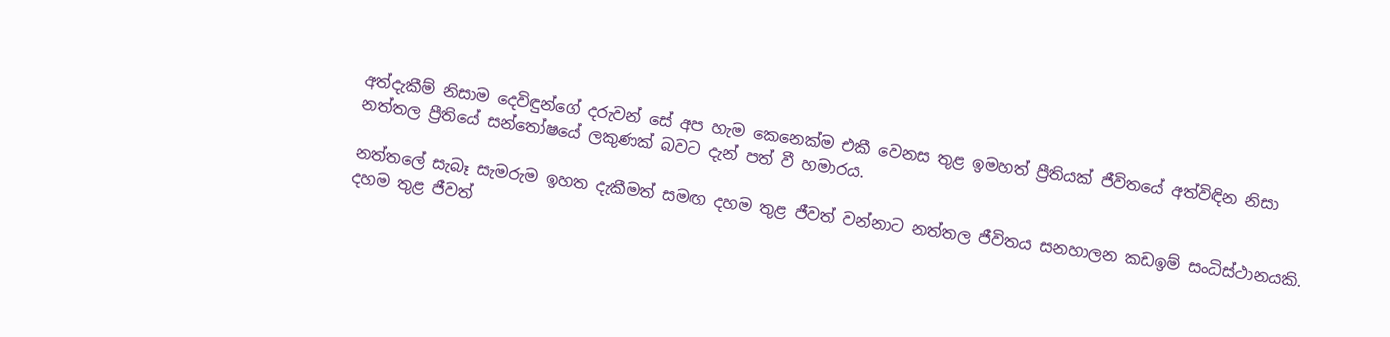අත්දැකීම් නිසාම දෙවිඳුන්ගේ දරුවන් සේ අප හැම කෙනෙක්ම එකී වෙනස තුළ ඉමහත් ප්‍රීතියක් ජීවිතයේ අත්විඳින නිසා නත්තල ප්‍රීතියේ සන්තෝෂයේ ලකුණක් බවට දැන් පත් වී හමාරය.

නත්තලේ සැබෑ සැමරුම ඉහත දැකීමත් සමඟ දහම තුළ ජීවත් වන්නාට නත්තල ජීවිතය සනහාලන කඩඉම් සංධිස්ථානයකි. දහම තුළ ජීවත්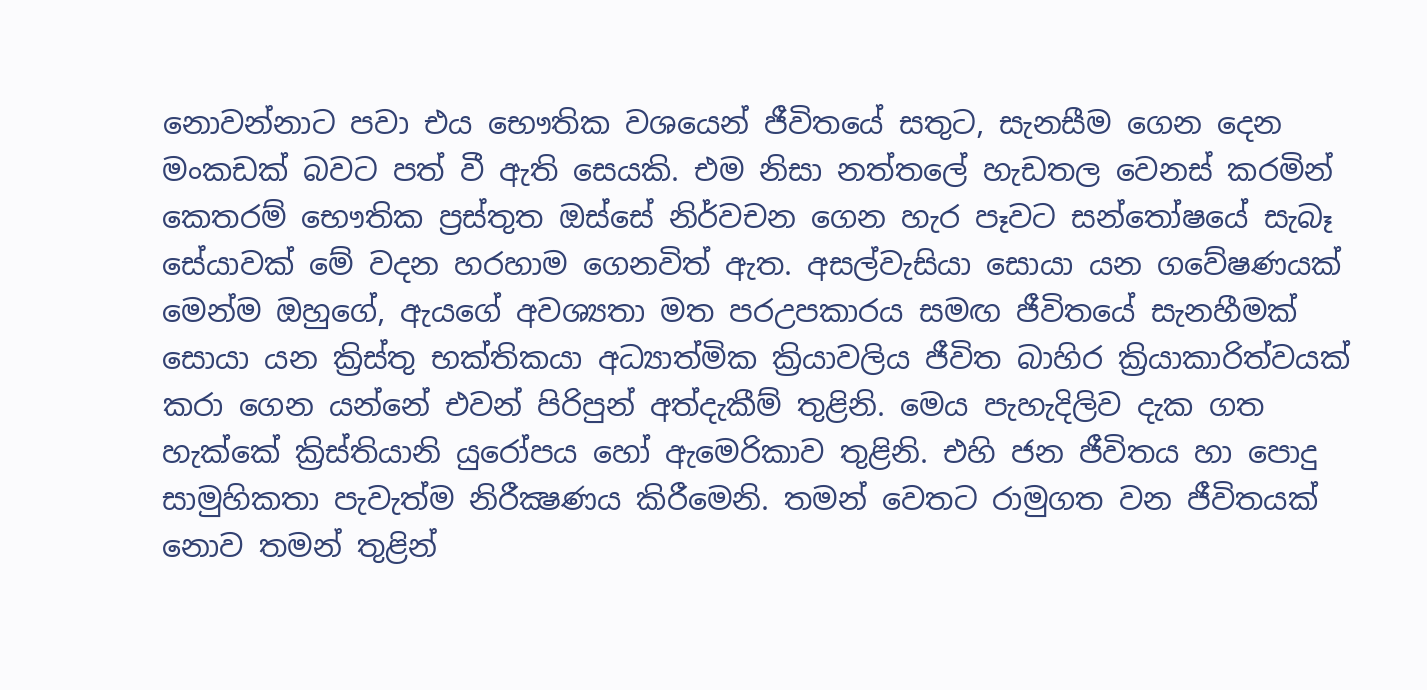නොවන්නාට පවා එය භෞතික වශයෙන් ජීවිතයේ සතුට, සැනසීම ගෙන දෙන මංකඩක් බවට පත් වී ඇති සෙයකි. එම නිසා නත්තලේ හැඩතල වෙනස් කරමින් කෙතරම් භෞතික ප්‍රස්තුත ඔස්සේ නිර්වචන ගෙන හැර පෑවට සන්තෝෂයේ සැබෑ සේයාවක් මේ වදන හරහාම ගෙනවිත් ඇත. අසල්වැසියා සොයා යන ගවේෂණයක් මෙන්ම ඔහුගේ, ඇයගේ අවශ්‍යතා මත පරඋපකාරය සමඟ ජීවිතයේ සැනහීමක් සොයා යන ක්‍රිස්තු භක්තිකයා අධ්‍යාත්මික ක්‍රියාවලිය ජීවිත බාහිර ක්‍රියාකාරිත්වයක් කරා ගෙන යන්නේ එවන් පිරිපුන් අත්දැකීම් තුළිනි. මෙය පැහැදිලිව දැක ගත හැක්කේ ක්‍රිස්තියානි යුරෝපය හෝ ඇමෙරිකාව තුළිනි. එහි ජන ජීවිතය හා පොදු සාමුහිකතා පැවැත්ම නිරීක්‍ෂණය කිරීමෙනි. තමන් වෙතට රාමුගත වන ජීවිතයක් නොව තමන් තුළින්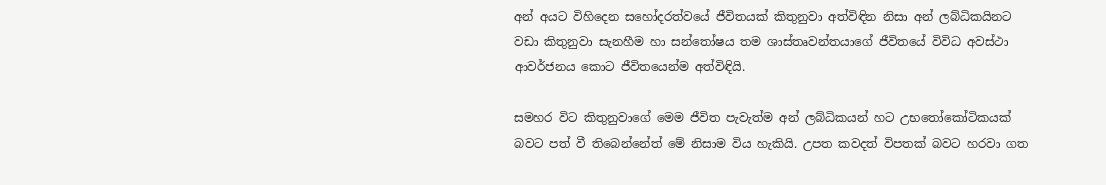අන් අයට විහිදෙන සහෝදරත්වයේ ජීවිතයක් කිතුනුවා අත්විඳින නිසා අන් ලබ්ධිකයිනට වඩා කිතුනුවා සැනහීම හා සන්තෝෂය තම ශාස්තෘවන්තයාගේ ජීවිතයේ විවිධ අවස්ථා ආවර්ජනය කොට ජීවිතයෙන්ම අත්විඳියි.

සමහර විට කිතුනුවාගේ මෙම ජීවිත පැවැත්ම අන් ලබ්ධිකයන් හට උභතෝකෝටිකයක් බවට පත් වී තිබෙන්නේත් මේ නිසාම විය හැකියි. උපත කවදත් විපතක් බවට හරවා ගත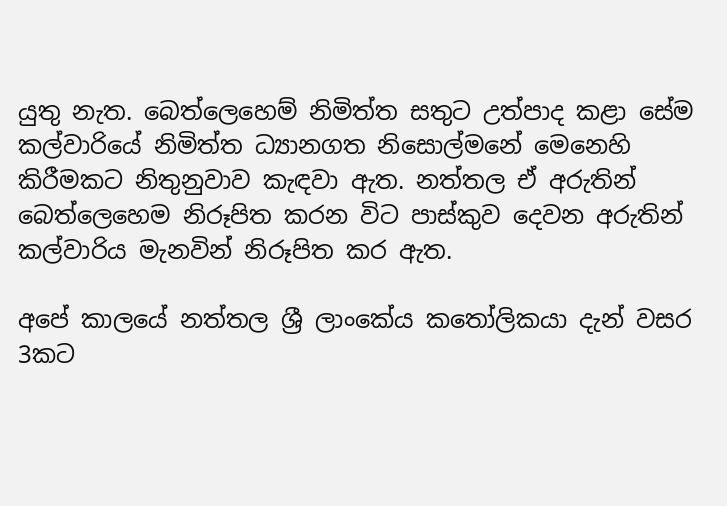යුතු නැත. බෙත්ලෙහෙම් නිමිත්ත සතුට උත්පාද කළා සේම කල්වාරියේ නිමිත්ත ධ්‍යානගත නිසොල්මනේ මෙනෙහි කිරීමකට නිතුනුවාව කැඳවා ඇත. නත්තල ඒ අරුතින් බෙත්ලෙහෙම නිරූපිත කරන විට පාස්කුව දෙවන අරුතින් කල්වාරිය මැනවින් නිරූපිත කර ඇත.

අපේ කාලයේ නත්තල ශ්‍රී ලාංකේය කතෝලිකයා දැන් වසර 3කට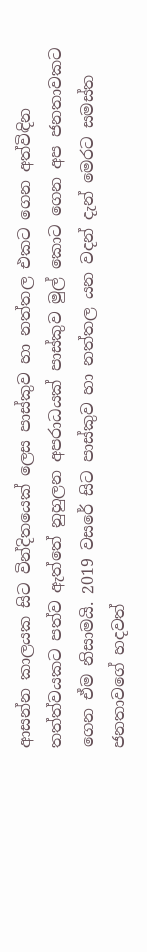ආසන්න කාලයක සිට වින්දිතයෙක් ලෙස පාස්කුව හා නත්තල එකට ගෙන අත්විඳින තත්ත්වයකට පත්ව ඇත්තේ නුහුලන අපරාධයක් පාස්කුව මුල් කොට ගෙන අප ජනතාවකට ගෙන ඒම නිසාමයි. 2019 වසරේ සිට පාස්කුව හා නත්තල යන වදන් දැන් මෙරට සමස්ත ජනතාවගේ හදවත්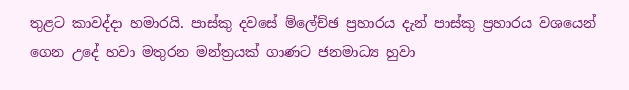තුළට කාවද්දා හමාරයි. පාස්කු දවසේ ම්ලේච්ඡ ප්‍රහාරය දැන් පාස්කු ප්‍රහාරය වශයෙන් ගෙන උදේ හවා මතුරන මන්ත්‍රයක් ගාණට ජනමාධ්‍ය හුවා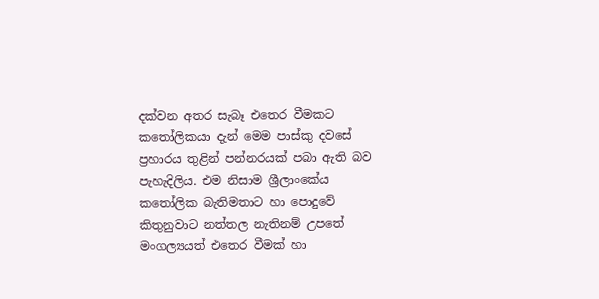දක්වන අතර සැබෑ එතෙර වීමකට කතෝලිකයා දැන් මෙම පාස්කු දවසේ ප්‍රහාරය තුළින් පන්නරයක් පබා ඇති බව පැහැදිලිය. එම නිසාම ශ්‍රීලාංකේය කතෝලික බැතිමතාට හා පොදුවේ කිතුනුවාට නත්තල නැතිනම් උපතේ මංගල්‍යයත් එතෙර වීමක් හා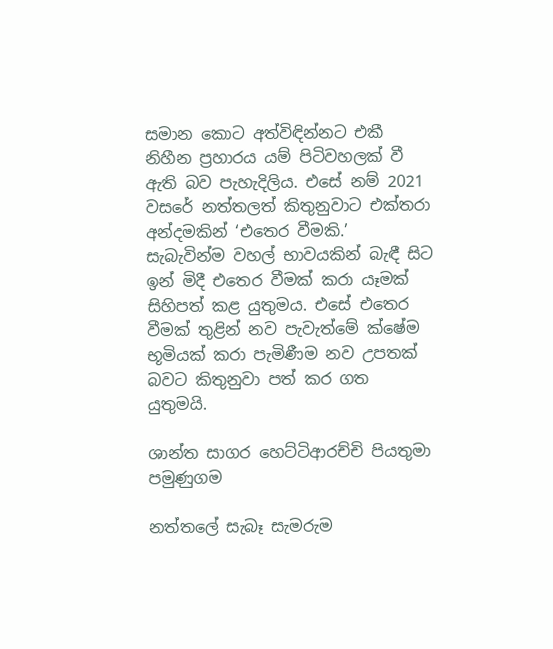සමාන කොට අත්විඳින්නට එකී නිහීන ප්‍රහාරය යම් පිටිවහලක් වී ඇති බව පැහැදිලිය. එසේ නම් 2021 වසරේ නත්තලත් කිතුනුවාට එක්තරා අන්දමකින් ‘එතෙර වීමකි.’ සැබැවින්ම වහල් භාවයකින් බැඳී සිට ඉන් මිදී එතෙර වීමක් කරා යෑමක් සිහිපත් කළ යුතුමය. එසේ එතෙර වීමක් තුළින් නව පැවැත්මේ ක්ෂේම භූමියක් කරා පැමිණීම නව උපතක් බවට කිතුනුවා පත් කර ගත යුතුමයි.

ශාන්ත සාගර හෙට්ටිආරච්චි පියතුමා
පමුණුගම

නත්තලේ සැබෑ සැමරුම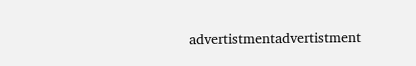advertistmentadvertistment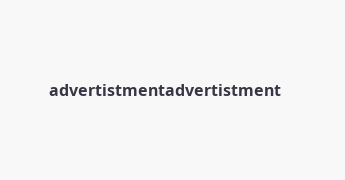advertistmentadvertistment